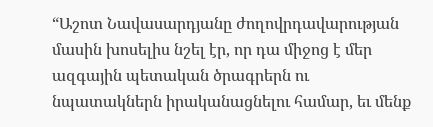“Աշոտ Նավասարդյանը ժողովրդավարության մասին խոսելիս նշել էր, որ դա միջոց է մեր ազգային պետական ծրագրերն ու նպատակներն իրականացնելու համար, եւ մենք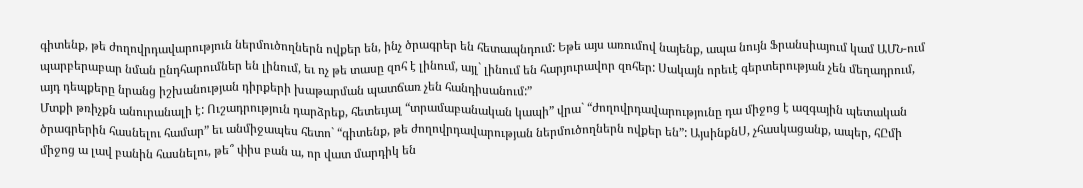գիտենք, թե ժողովրդավարություն ներմուծողներն ովքեր են, ինչ ծրագրեր են հետապնդում: Եթե այս առումով նայենք, ապա նույն Ֆրանսիայում կամ ԱՄՆ-ում պարբերաբար նման ընդհարումներ են լինում, եւ ոչ թե տասը զոհ է լինում, այլ` լինում են հարյուրավոր զոհեր: Սակայն որեւէ գերտերության չեն մեղադրում, այդ դեպքերը նրանց իշխանության դիրքերի խաթարման պատճառ չեն հանդիսանում:”
Մտքի թռիչքն անուրանալի է: Ուշադրություն դարձրեք, հետեւյալ “տրամաբանական կապի” վրա` “ժողովրդավարությունը դա միջոց է ազգային պետական ծրագրերին հասնելու համար” եւ անմիջապես հետո` “գիտենք, թե ժողովրդավարության ներմուծողներն ովքեր են”: ԱյսինքնՍ, չհասկացանք, ապեր, հԸմի միջոց ա լավ բանին հասնելու, թե՞ փիս բան ա, որ վատ մարդիկ են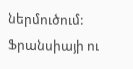ներմուծում: Ֆրանսիայի ու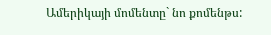Ամերիկայի մոմենտը` նո քոմենթս: